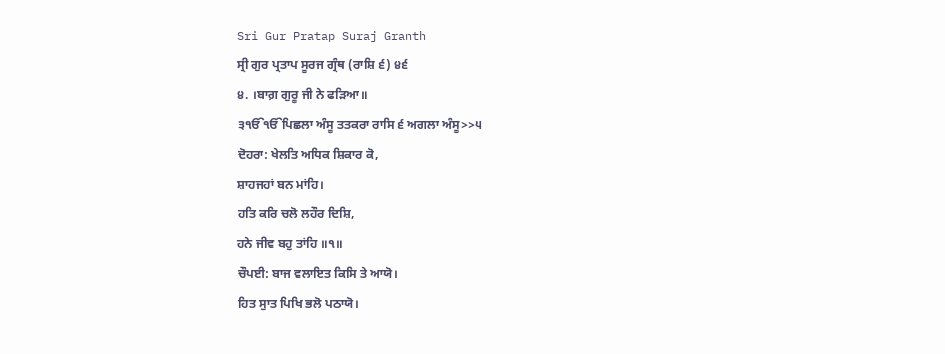Sri Gur Pratap Suraj Granth
ਸ੍ਰੀ ਗੁਰ ਪ੍ਰਤਾਪ ਸੂਰਜ ਗ੍ਰੰਥ (ਰਾਸ਼ਿ ੬) ੪੬
੪. ।ਬਾਗ਼ ਗੁਰੂ ਜੀ ਨੇ ਫੜਿਆ॥
੩ੴੴਪਿਛਲਾ ਅੰਸੂ ਤਤਕਰਾ ਰਾਸਿ ੬ ਅਗਲਾ ਅੰਸੂ>>੫
ਦੋਹਰਾ: ਖੇਲਤਿ ਅਧਿਕ ਸ਼ਿਕਾਰ ਕੋ,
ਸ਼ਾਹਜਹਾਂ ਬਨ ਮਾਂਹਿ।
ਹਤਿ ਕਰਿ ਚਲੋ ਲਹੌਰ ਦਿਸ਼ਿ,
ਹਨੇ ਜੀਵ ਬਹੁ ਤਾਂਹਿ ॥੧॥
ਚੌਪਈ: ਬਾਜ ਵਲਾਇਤ ਕਿਸਿ ਤੇ ਆਯੋ।
ਹਿਤ ਸੁਾਤ ਪਿਖਿ ਭਲੋ ਪਠਾਯੋ।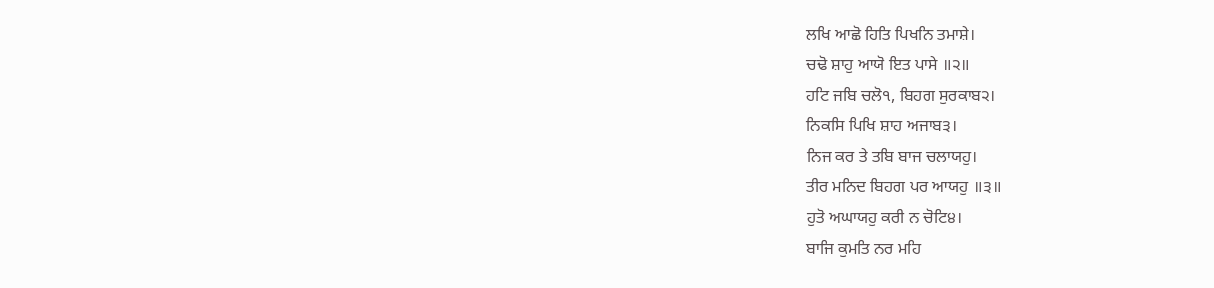ਲਖਿ ਆਛੋ ਹਿਤਿ ਪਿਖਨਿ ਤਮਾਸ਼ੇ।
ਚਢੋ ਸ਼ਾਹੁ ਆਯੋ ਇਤ ਪਾਸੇ ॥੨॥
ਹਟਿ ਜਬਿ ਚਲੋ੧, ਬਿਹਗ ਸੁਰਕਾਬ੨।
ਨਿਕਸਿ ਪਿਖਿ ਸ਼ਾਹ ਅਜਾਬ੩।
ਨਿਜ ਕਰ ਤੇ ਤਬਿ ਬਾਜ ਚਲਾਯਹੁ।
ਤੀਰ ਮਨਿਦ ਬਿਹਗ ਪਰ ਆਯਹੁ ॥੩॥
ਹੁਤੋ ਅਘਾਯਹੁ ਕਰੀ ਨ ਚੋਟਿ੪।
ਬਾਜਿ ਕੁਮਤਿ ਨਰ ਮਹਿ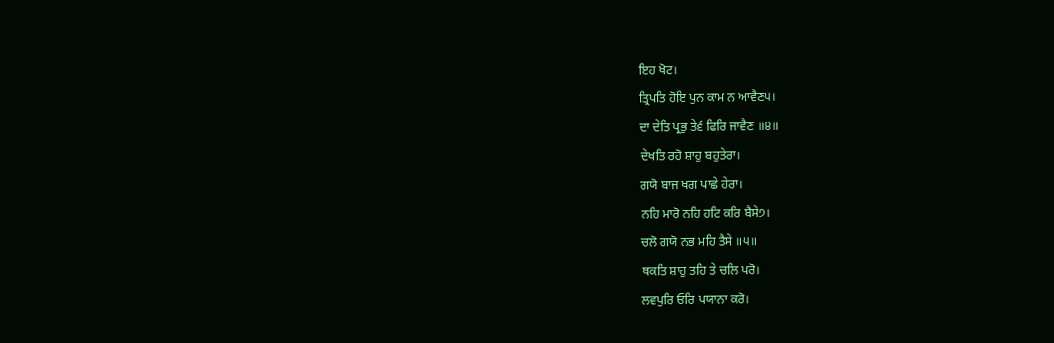ਇਹ ਖੋਟ।
ਤ੍ਰਿਪਤਿ ਹੋਇ ਪੁਨ ਕਾਮ ਨ ਆਵੈਣ੫।
ਦਾ ਦੇਤਿ ਪ੍ਰਭੁ ਤੇ੬ ਫਿਰਿ ਜਾਵੈਣ ॥੪॥
ਦੇਖਤਿ ਰਹੋ ਸ਼ਾਹੁ ਬਹੁਤੇਰਾ।
ਗਯੋ ਬਾਜ ਖਗ ਪਾਛੇ ਹੇਰਾ।
ਨਹਿ ਮਾਰੋ ਨਹਿ ਹਟਿ ਕਰਿ ਬੈਸੇ੭।
ਚਲੋ ਗਯੋ ਨਭ ਮਹਿ ਤੈਸੇ ॥੫॥
ਥਕਤਿ ਸ਼ਾਹੁ ਤਹਿ ਤੇ ਚਲਿ ਪਰੋ।
ਲਵਪੁਰਿ ਓਰਿ ਪਯਾਨਾ ਕਰੋ।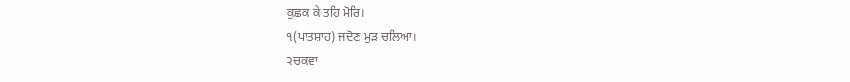ਕੁਛਕ ਕੇ ਤਹਿ ਮੋਰਿ।
੧(ਪਾਤਸ਼ਾਹ) ਜਦੋਣ ਮੁੜ ਚਲਿਆ।
੨ਚਕਵਾ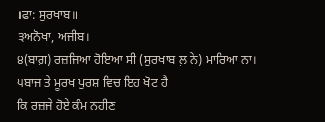।ਫਾ: ਸੁਰਖਾਬ॥
੩ਅਨੋਖਾ, ਅਜੀਬ।
੪(ਬਾਗ਼) ਰਜ਼ਜਿਆ ਹੋਇਆ ਸੀ (ਸੁਰਖਾਬ ਲ਼ ਨੇ) ਮਾਰਿਆ ਨਾ।
੫ਬਾਜ ਤੇ ਮੂਰਖ ਪੁਰਸ਼ ਵਿਚ ਇਹ ਖੋਟ ਹੈ
ਕਿ ਰਜ਼ਜੇ ਹੋਏ ਕੰਮ ਨਹੀਣ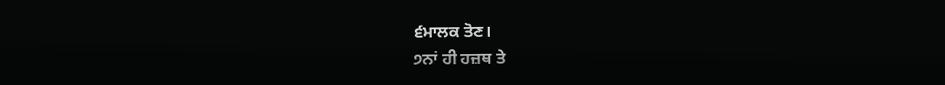੬ਮਾਲਕ ਤੋਣ।
੭ਨਾਂ ਹੀ ਹਜ਼ਥ ਤੇ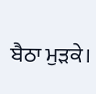ਬੈਠਾ ਮੁੜਕੇ।